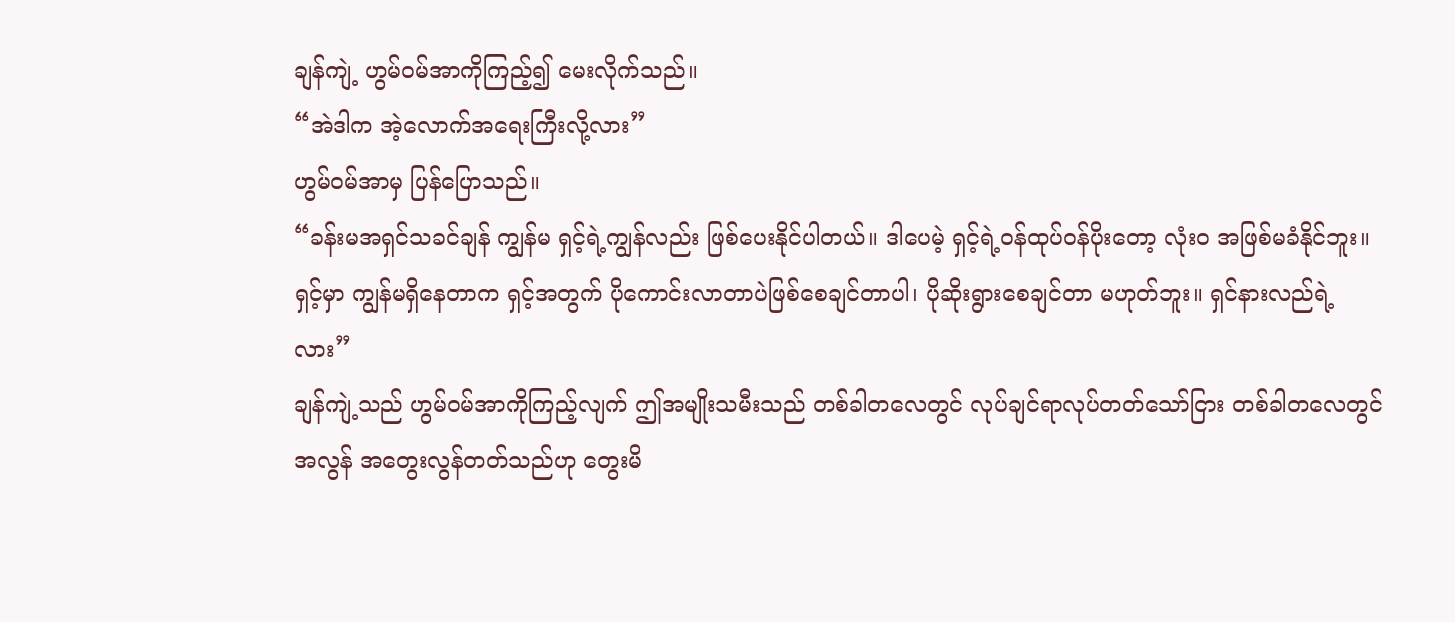ချန်ကျဲ့ ဟွမ်ဝမ်အာကိုကြည့်၍ မေးလိုက်သည်။
“အဲဒါက အဲ့လောက်အရေးကြီးလို့လား”
ဟွမ်ဝမ်အာမှ ပြန်ပြောသည်။
“ခန်းမအရှင်သခင်ချန် ကျွန်မ ရှင့်ရဲ့ကျွန်လည်း ဖြစ်ပေးနိုင်ပါတယ်။ ဒါပေမဲ့ ရှင့်ရဲ့ဝန်ထုပ်ဝန်ပိုးတော့ လုံးဝ အဖြစ်မခံနိုင်ဘူး။ ရှင့်မှာ ကျွန်မရှိနေတာက ရှင့်အတွက် ပိုကောင်းလာတာပဲဖြစ်စေချင်တာပါ၊ ပိုဆိုးရွားစေချင်တာ မဟုတ်ဘူး။ ရှင်နားလည်ရဲ့လား”
ချန်ကျဲ့သည် ဟွမ်ဝမ်အာကိုကြည့်လျက် ဤအမျိုးသမီးသည် တစ်ခါတလေတွင် လုပ်ချင်ရာလုပ်တတ်သော်ငြား တစ်ခါတလေတွင် အလွန် အတွေးလွန်တတ်သည်ဟု တွေးမိ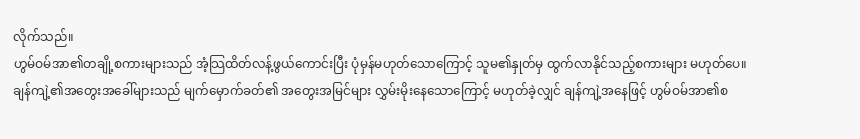လိုက်သည်။
ဟွမ်ဝမ်အာ၏တချို့စကားများသည် အံ့သြထိတ်လန့်ဖွယ်ကောင်းပြီး ပုံမှန်မဟုတ်သောကြောင့် သူမ၏နှုတ်မှ ထွက်လာနိုင်သည့်စကားများ မဟုတ်ပေ။
ချန်ကျဲ့၏အတွေးအခေါ်များသည် မျက်မှောက်ခတ်၏ အတွေးအမြင်များ လွှမ်းမိုးနေသောကြောင့် မဟုတ်ခဲ့လျှင် ချန်ကျဲ့အနေဖြင့် ဟွမ်ဝမ်အာ၏စ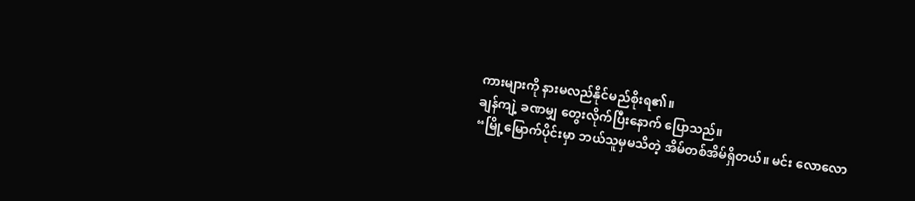ကားများကို နားမလည်နိုင်မည်စိုးရ၏။
ချန်ကျဲ့ ခဏမျှ တွေးလိုက်ပြီးနောက် ပြောသည်။
“မြို့မြောက်ပိုင်းမှာ ဘယ်သူမှမသိတဲ့ အိမ်တစ်အိမ်ရှိတယ်။ မင်း လောလော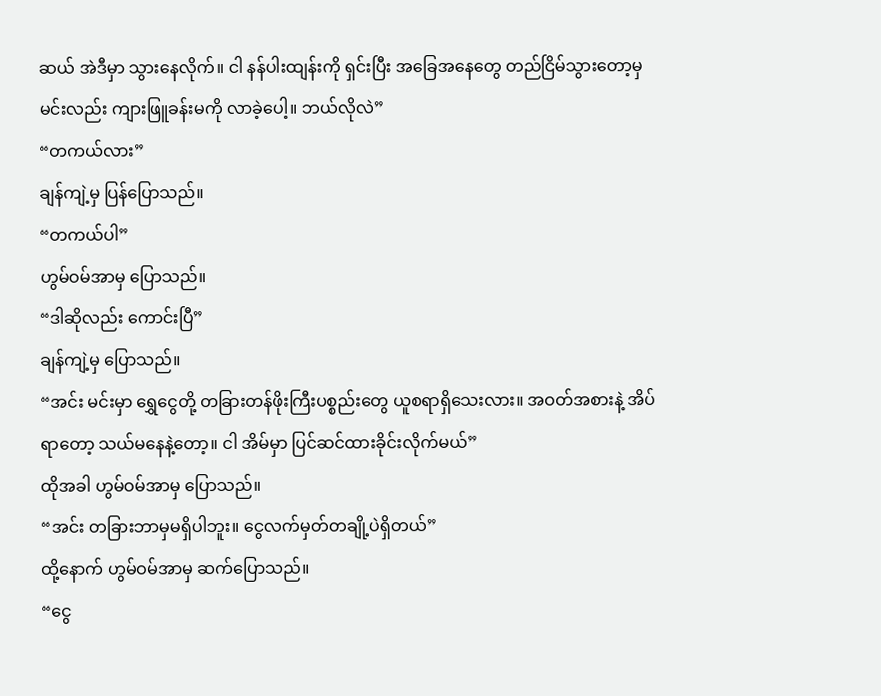ဆယ် အဲဒီမှာ သွားနေလိုက်။ ငါ နန်ပါးထျန်းကို ရှင်းပြီး အခြေအနေတွေ တည်ငြိမ်သွားတော့မှ မင်းလည်း ကျားဖြူခန်းမကို လာခဲ့ပေါ့။ ဘယ်လိုလဲ”
“တကယ်လား”
ချန်ကျဲ့မှ ပြန်ပြောသည်။
“တကယ်ပါ”
ဟွမ်ဝမ်အာမှ ပြောသည်။
“ဒါဆိုလည်း ကောင်းပြီ”
ချန်ကျဲ့မှ ပြောသည်။
“အင်း မင်းမှာ ရွှေငွေတို့ တခြားတန်ဖိုးကြီးပစ္စည်းတွေ ယူစရာရှိသေးလား။ အဝတ်အစားနဲ့ အိပ်ရာတော့ သယ်မနေနဲ့တော့။ ငါ အိမ်မှာ ပြင်ဆင်ထားခိုင်းလိုက်မယ်”
ထိုအခါ ဟွမ်ဝမ်အာမှ ပြောသည်။
“အင်း တခြားဘာမှမရှိပါဘူး။ ငွေလက်မှတ်တချို့ပဲရှိတယ်”
ထို့နောက် ဟွမ်ဝမ်အာမှ ဆက်ပြောသည်။
“ငွေ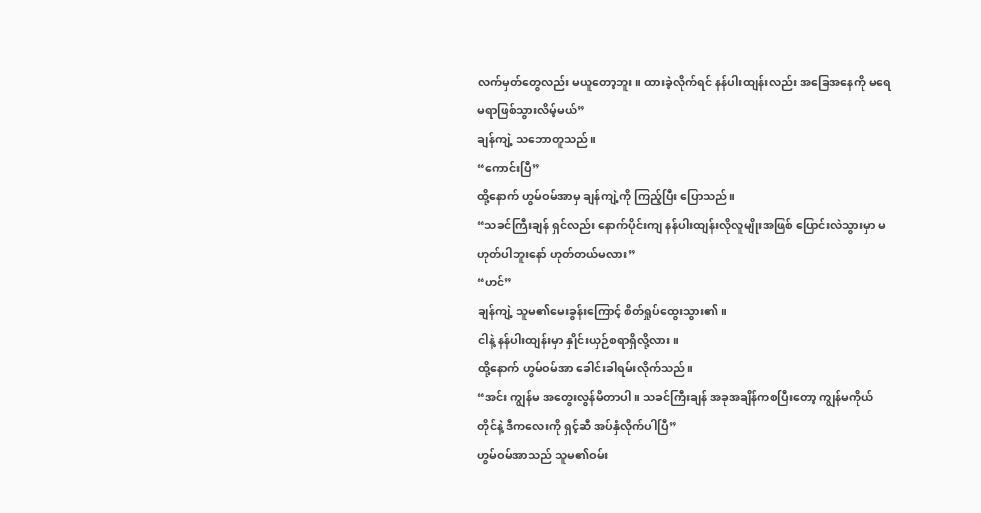လက်မှတ်တွေလည်း မယူတော့ဘူး။ ထားခဲ့လိုက်ရင် နန်ပါးထျန်းလည်း အခြေအနေကို မရေမရာဖြစ်သွားလိမ့်မယ်”
ချန်ကျဲ့ သဘောတူသည်။
“ကောင်းပြီ”
ထို့နောက် ဟွမ်ဝမ်အာမှ ချန်ကျဲ့ကို ကြည့်ပြီး ပြောသည်။
“သခင်ကြီးချန် ရှင်လည်း နောက်ပိုင်းကျ နန်ပါးထျန်းလိုလူမျိုးအဖြစ် ပြောင်းလဲသွားမှာ မဟုတ်ပါဘူးနော် ဟုတ်တယ်မလား”
“ဟင်”
ချန်ကျဲ့ သူမ၏မေးခွန်းကြောင့် စိတ်ရှုပ်ထွေးသွား၏။
ငါနဲ့ နန်ပါးထျန်းမှာ နှိုင်းယှဉ်စရာရှိလို့လား။
ထို့နောက် ဟွမ်ဝမ်အာ ခေါင်းခါရမ်းလိုက်သည်။
“အင်း ကျွန်မ အတွေးလွန်မိတာပါ။ သခင်ကြီးချန် အခုအချိန်ကစပြီးတော့ ကျွန်မကိုယ်တိုင်နဲ့ ဒီကလေးကို ရှင့်ဆီ အပ်နှံလိုက်ပါပြီ”
ဟွမ်ဝမ်အာသည် သူမ၏ဝမ်း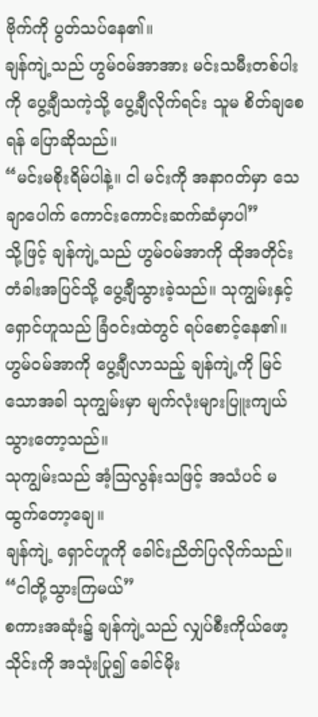ဗိုက်ကို ပွတ်သပ်နေ၏။
ချန်ကျဲ့သည် ဟွမ်ဝမ်အာအား မင်းသမီးတစ်ပါးကို ပွေ့ချီသကဲ့သို့ ပွေ့ချီလိုက်ရင်း သူမ စိတ်ချစေရန် ပြောဆိုသည်။
“မင်းမစိုးရိမ်ပါနဲ့။ ငါ မင်းကို အနာဂတ်မှာ သေချာပေါက် ကောင်းကောင်းဆက်ဆံမှာပါ”
သို့ဖြင့် ချန်ကျဲ့သည် ဟွမ်ဝမ်အာကို ထိုအတိုင်း တံခါးအပြင်သို့ ပွေ့ချီသွားခဲ့သည်။ သုကျွမ်းနှင့် ရှောင်ဟူသည် ခြံဝင်းထဲတွင် ရပ်စောင့်နေ၏။ ဟွမ်ဝမ်အာကို ပွေ့ချီလာသည့် ချန်ကျဲ့ကို မြင်သောအခါ သုကျွမ်းမှာ မျက်လုံးများပြူးကျယ်သွားတော့သည်။
သုကျွမ်းသည် အံ့ဩလွန်းသဖြင့် အသံပင် မထွက်တော့ချေ။
ချန်ကျဲ့ ရှောင်ဟူကို ခေါင်းညိတ်ပြလိုက်သည်။
“ငါတို့သွားကြမယ်”
စကားအဆုံး၌ ချန်ကျဲ့သည် လျှပ်စီးကိုယ်ဖော့သိုင်းကို အသုံးပြု၍ ခေါင်မိုး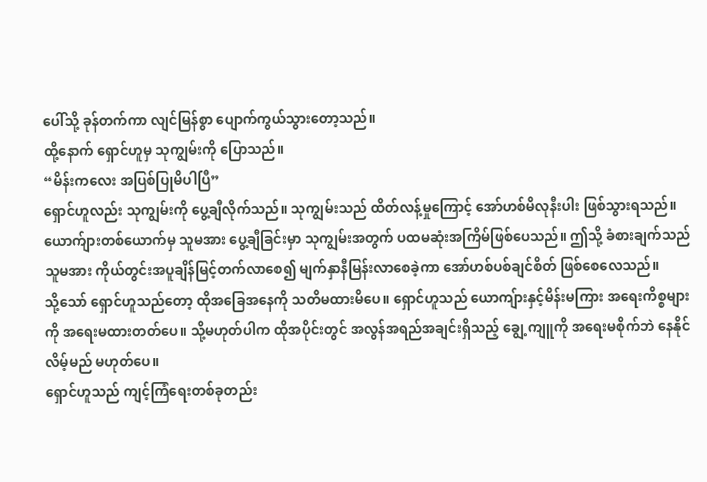ပေါ်သို့ ခုန်တက်ကာ လျင်မြန်စွာ ပျောက်ကွယ်သွားတော့သည်။
ထို့နောက် ရှောင်ဟူမှ သုကျွမ်းကို ပြောသည်။
“မိန်းကလေး အပြစ်ပြုမိပါပြီ”
ရှောင်ဟူလည်း သုကျွမ်းကို ပွေ့ချီလိုက်သည်။ သုကျွမ်းသည် ထိတ်လန့်မှုကြောင့် အော်ဟစ်မိလုနီးပါး ဖြစ်သွားရသည်။ ယောက်ျားတစ်ယောက်မှ သူမအား ပွေ့ချီခြင်းမှာ သုကျွမ်းအတွက် ပထမဆုံးအကြိမ်ဖြစ်ပေသည်။ ဤသို့ ခံစားချက်သည် သူမအား ကိုယ်တွင်းအပူချိန်မြင့်တက်လာစေ၍ မျက်နှာနီမြန်းလာစေခဲ့ကာ အော်ဟစ်ပစ်ချင်စိတ် ဖြစ်စေလေသည်။
သို့သော် ရှောင်ဟူသည်တော့ ထိုအခြေအနေကို သတိမထားမိပေ။ ရှောင်ဟူသည် ယောကျ်ားနှင့်မိန်းမကြား အရေးကိစ္စများကို အရေးမထားတတ်ပေ။ သို့မဟုတ်ပါက ထိုအပိုင်းတွင် အလွန်အရည်အချင်းရှိသည့် ချွေ့ကျူကို အရေးမစိုက်ဘဲ နေနိုင်လိမ့်မည် မဟုတ်ပေ။
ရှောင်ဟူသည် ကျင့်ကြံရေးတစ်ခုတည်း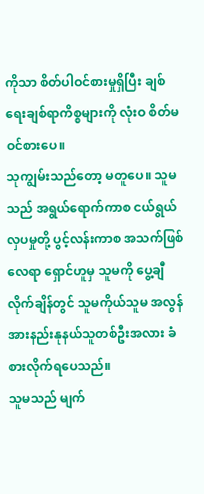ကိုသာ စိတ်ပါဝင်စားမှုရှိပြီး ချစ်ရေးချစ်ရာကိစ္စများကို လုံးဝ စိတ်မဝင်စားပေ။
သုကျွမ်းသည်တော့ မတူပေ။ သူမသည် အရွယ်ရောက်ကာစ ငယ်ရွယ်လှပမှုတို့ ပွင့်လန်းကာစ အသက်ဖြစ်လေရာ ရှောင်ဟူမှ သူမကို ပွေ့ချီလိုက်ချိန်တွင် သူမကိုယ်သူမ အလွန်အားနည်းနုနယ်သူတစ်ဦးအလား ခံစားလိုက်ရပေသည်။
သူမသည် မျက်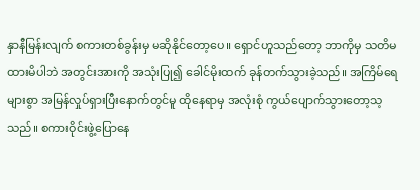နှာနီမြန်းလျက် စကားတစ်ခွန်းမှ မဆိုနိုင်တော့ပေ။ ရှောင်ဟူသည်တော့ ဘာကိုမှ သတိမထားမိပါဘဲ အတွင်းအားကို အသုံးပြု၍ ခေါင်မိုးထက် ခုန်တက်သွားခဲ့သည်။ အကြိမ်ရေများစွာ အမြန်လှုပ်ရှားပြီးနောက်တွင်မူ ထိုနေရာမှ အလုံးစုံ ကွယ်ပျောက်သွားတော့သ့သည်။ စကားဝိုင်းဖွဲ့ပြောနေ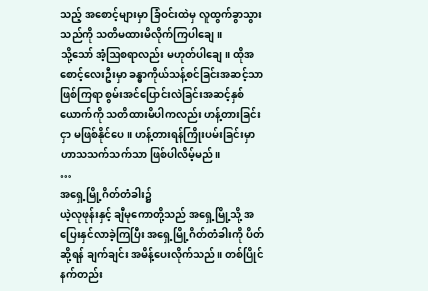သည့် အစောင့်များမှာ ခြံဝင်းထဲမှ လူထွက်ခွာသွားသည်ကို သတိမထားမိလိုက်ကြပါချေ။
သို့သော် အံ့ဩစရာလည်း မဟုတ်ပါချေ။ ထိုအစောင့်လေးဦးမှာ ခန္ဓာကိုယ်သန့်စင်ခြင်းအဆင့်သာ ဖြစ်ကြရာ စွမ်းအင်ပြောင်းလဲခြင်းအဆင့်နှစ်ယောက်ကို သတိထားမိပါကလည်း ဟန့်တားခြင်းငှာ မဖြစ်နိုင်ပေ။ ဟန့်တားရန်ကြိုးပမ်းခြင်းမှာ ဟာသသက်သက်သာ ဖြစ်ပါလိမ့်မည်။
…
အရှေ့မြို့ဂိတ်တံခါး၌
ယဲ့လုဖုန်းနှင့် ချီမုကောတို့သည် အရှေ့မြို့သို့ အပြေးနှင်လာခဲ့ကြပြီး အရှေ့မြို့ဂိတ်တံခါးကို ပိတ်ဆို့ရန် ချက်ချင်း အမိန့်ပေးလိုက်သည်။ တစ်ပြိုင်နက်တည်း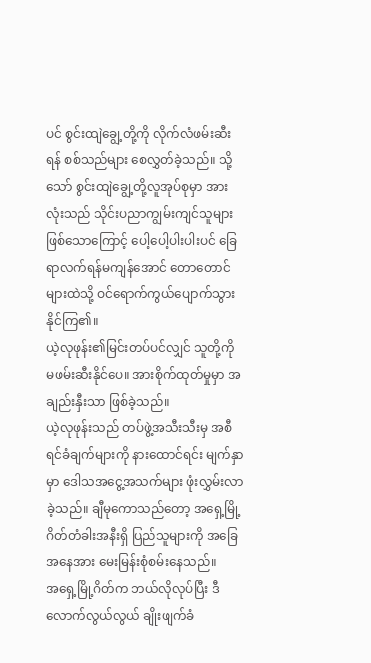ပင် စွင်းထျဲချွေ့တို့ကို လိုက်လံဖမ်းဆီးရန် စစ်သည်များ စေလွှတ်ခဲ့သည်။ သို့သော် စွင်းထျဲချွေ့တို့လူအုပ်စုမှာ အားလုံးသည် သိုင်းပညာကျွမ်းကျင်သူများဖြစ်သောကြောင့် ပေါ့ပေါ့ပါးပါးပင် ခြေရာလက်ရန်မကျန်အောင် တောတောင်များထဲသို့ ဝင်ရောက်ကွယ်ပျောက်သွားနိုင်ကြ၏။
ယဲ့လုဖုန်း၏မြင်းတပ်ပင်လျှင် သူတို့ကို မဖမ်းဆီးနိုင်ပေ။ အားစိုက်ထုတ်မှုမှာ အချည်းနှီးသာ ဖြစ်ခဲ့သည်။
ယဲ့လုဖုန်းသည် တပ်ဖွဲ့အသီးသီးမှ အစီရင်ခံချက်များကို နားထောင်ရင်း မျက်နှာမှာ ဒေါသအငွေ့အသက်များ ဖုံးလွှမ်းလာခဲ့သည်။ ချီမုကောသည်တော့ အရှေ့မြို့ဂိတ်တံခါးအနီးရှိ ပြည်သူများကို အခြေအနေအား မေးမြန်းစုံစမ်းနေသည်။
အရှေ့မြို့ဂိတ်က ဘယ်လိုလုပ်ပြီး ဒီလောက်လွယ်လွယ် ချိုးဖျက်ခံ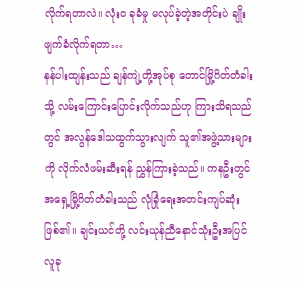လိုက်ရတာလဲ။ လုံးဝ ခုခံမှု မလုပ်ခဲ့တဲ့အတိုင်းပဲ ချိုးဖျက်ခံလိုက်ရတာ…
နန်ပါးထျန်းသည် ချန်ကျဲ့တို့အုပ်စု တောင်မြို့ဂိတ်တံခါးသို့ လမ်းကြောင်းပြောင်းလိုက်သည်ဟု ကြားသိရသည်တွင် အလွန်ဒေါသထွက်သွားလျက် သူ၏အဖွဲ့သားများကို လိုက်လံဖမ်းဆီးရန် ညွှန်ကြားခဲ့သည်။ ကနဦးတွင် အရှေ့မြို့ဂိတ်တံခါးသည် လုံခြုံရေးအတင်းကျပ်ဆုံးဖြစ်၏။ ချင်းယင်တို့ လင်းယုန်ညီနောင်သုံးဦးအပြင် လူခု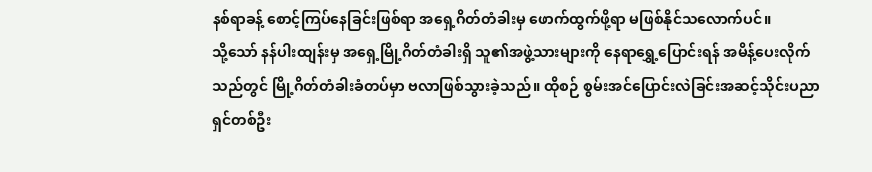နစ်ရာခန့် စောင့်ကြပ်နေခြင်းဖြစ်ရာ အရှေ့ဂိတ်တံခါးမှ ဖောက်ထွက်ဖို့ရာ မဖြစ်နိုင်သလောက်ပင်။
သို့သော် နန်ပါးထျန်းမှ အရှေ့မြို့ဂိတ်တံခါးရှိ သူ၏အဖွဲ့သားများကို နေရာရွှေ့ပြောင်းရန် အမိန့်ပေးလိုက်သည်တွင် မြို့ဂိတ်တံခါးခံတပ်မှာ ဗလာဖြစ်သွားခဲ့သည်။ ထိုစဉ် စွမ်းအင်ပြောင်းလဲခြင်းအဆင့်သိုင်းပညာရှင်တစ်ဦး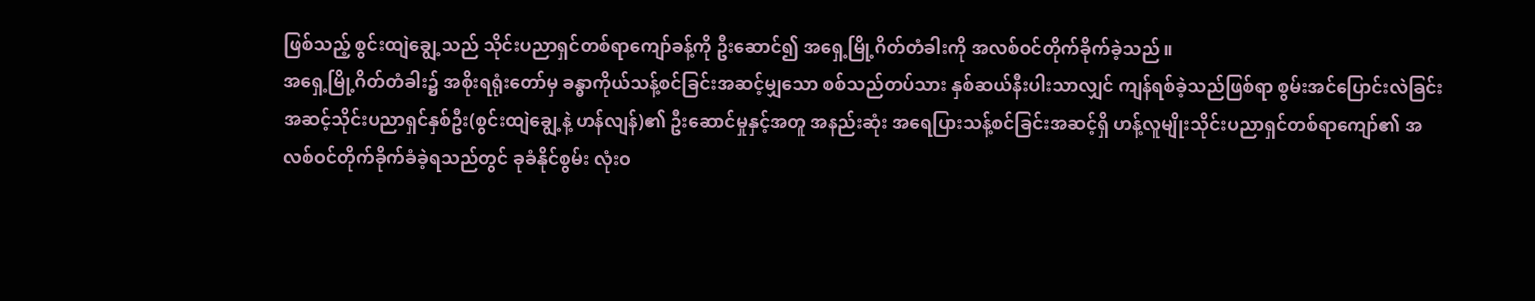ဖြစ်သည့် စွင်းထျဲချွေ့သည် သိုင်းပညာရှင်တစ်ရာကျော်ခန့်ကို ဦးဆောင်၍ အရှေ့မြို့ဂိတ်တံခါးကို အလစ်ဝင်တိုက်ခိုက်ခဲ့သည်။
အရှေ့မြို့ဂိတ်တံခါး၌ အစိုးရရုံးတော်မှ ခန္ဓာကိုယ်သန့်စင်ခြင်းအဆင့်မျှသော စစ်သည်တပ်သား နှစ်ဆယ်နီးပါးသာလျှင် ကျန်ရစ်ခဲ့သည်ဖြစ်ရာ စွမ်းအင်ပြောင်းလဲခြင်းအဆင့်သိုင်းပညာရှင်နှစ်ဦး(စွင်းထျဲချွေ့နဲ့ ဟန်လျန်)၏ ဦးဆောင်မှုနှင့်အတူ အနည်းဆုံး အရေပြားသန့်စင်ခြင်းအဆင့်ရှိ ဟန့်လူမျိုးသိုင်းပညာရှင်တစ်ရာကျော်၏ အလစ်ဝင်တိုက်ခိုက်ခံခဲ့ရသည်တွင် ခုခံနိုင်စွမ်း လုံးဝ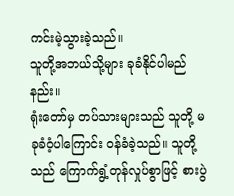ကင်းမဲ့သွားခဲ့သည်။
သူတို့အဘယ်သို့များ ခုခံနိုင်ပါမည်နည်း။
ရုံးတော်မှ တပ်သားများသည် သူတို့ မခုခံဝံ့ပါကြောင်း ဝန်ခံခဲ့သည်။ သူတို့သည် ကြောက်ရွံ့တုန်လှုပ်စွာဖြင့် စားပွဲ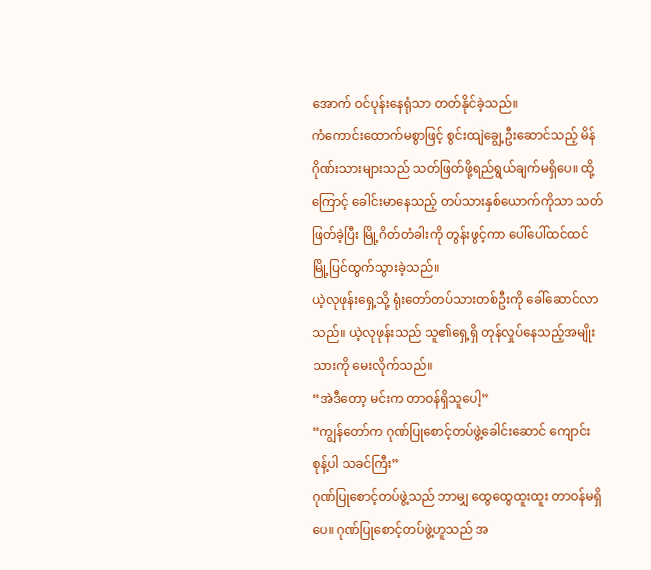အောက် ဝင်ပုန်းနေရုံသာ တတ်နိုင်ခဲ့သည်။
ကံကောင်းထောက်မစွာဖြင့် စွင်းထျဲချွေ့ဦးဆောင်သည့် မိန်ဂိုဏ်းသားများသည် သတ်ဖြတ်ဖို့ရည်ရွယ်ချက်မရှိပေ။ ထို့ကြောင့် ခေါင်းမာနေသည့် တပ်သားနှစ်ယောက်ကိုသာ သတ်ဖြတ်ခဲ့ပြီး မြို့ဂိတ်တံခါးကို တွန်းဖွင့်ကာ ပေါ်ပေါ်ထင်ထင် မြို့ပြင်ထွက်သွားခဲ့သည်။
ယဲ့လုဖုန်းရှေ့သို့ ရုံးတော်တပ်သားတစ်ဦးကို ခေါ်ဆောင်လာသည်။ ယဲ့လုဖုန်းသည် သူ၏ရှေ့ရှိ တုန်လှုပ်နေသည့်အမျိုးသားကို မေးလိုက်သည်။
“အဲဒီတော့ မင်းက တာဝန်ရှိသူပေါ့”
“ကျွန်တော်က ဂုဏ်ပြုစောင့်တပ်ဖွဲ့ခေါင်းဆောင် ကျောင်းစုန့်ပါ သခင်ကြီး”
ဂုဏ်ပြုစောင့်တပ်ဖွဲ့သည် ဘာမျှ ထွေထွေထူးထူး တာဝန်မရှိပေ။ ဂုဏ်ပြုစောင့်တပ်ဖွဲ့ဟူသည် အ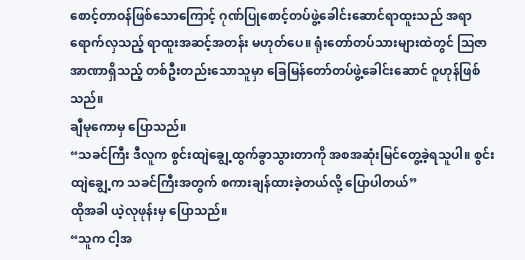စောင့်တာဝန်ဖြစ်သောကြောင့် ဂုဏ်ပြုစောင့်တပ်ဖွဲ့ခေါင်းဆောင်ရာထူးသည် အရာရောက်လှသည့် ရာထူးအဆင့်အတန်း မဟုတ်ပေ။ ရုံးတော်တပ်သားများထဲတွင် ဩဇာအာဏာရှိသည့် တစ်ဦးတည်းသောသူမှာ ခြေမြန်တော်တပ်ဖွဲ့ခေါင်းဆောင် ဝူဟုန်ဖြစ်သည်။
ချီမုကောမှ ပြောသည်။
“သခင်ကြီး ဒီလူက စွင်းထျဲချွေ့ထွက်ခွာသွားတာကို အစအဆုံးမြင်တွေ့ခဲ့ရသူပါ။ စွင်းထျဲချွေ့က သခင်ကြီးအတွက် စကားချန်ထားခဲ့တယ်လို့ ပြောပါတယ်”
ထိုအခါ ယဲ့လုဖုန်းမှ ပြောသည်။
“သူက ငါ့အ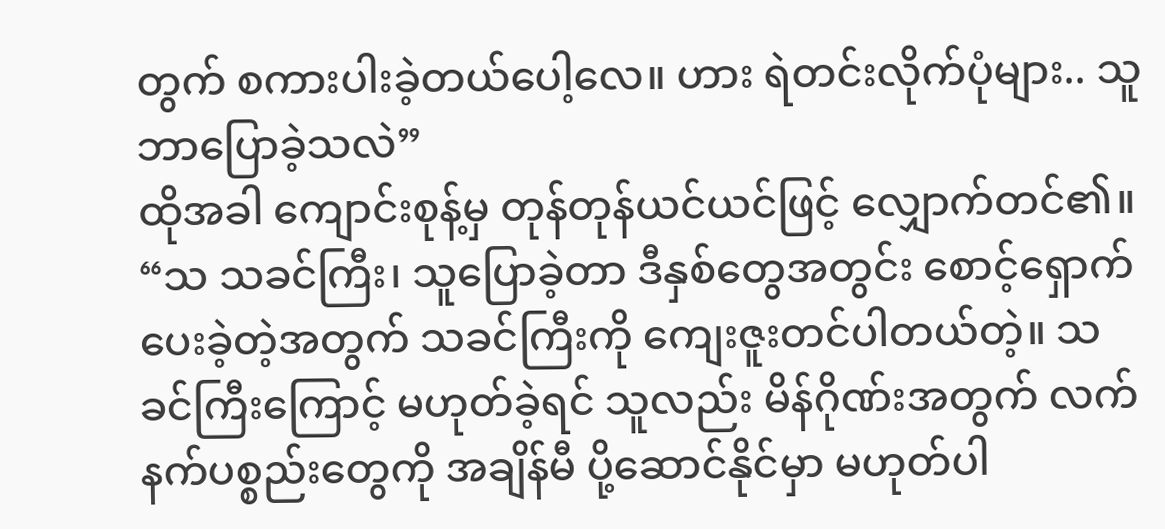တွက် စကားပါးခဲ့တယ်ပေါ့လေ။ ဟား ရဲတင်းလိုက်ပုံများ.. သူဘာပြောခဲ့သလဲ”
ထိုအခါ ကျောင်းစုန့်မှ တုန်တုန်ယင်ယင်ဖြင့် လျှောက်တင်၏။
“သ သခင်ကြီး၊ သူပြောခဲ့တာ ဒီနှစ်တွေအတွင်း စောင့်ရှောက်ပေးခဲ့တဲ့အတွက် သခင်ကြီးကို ကျေးဇူးတင်ပါတယ်တဲ့။ သခင်ကြီးကြောင့် မဟုတ်ခဲ့ရင် သူလည်း မိန်ဂိုဏ်းအတွက် လက်နက်ပစ္စည်းတွေကို အချိန်မီ ပို့ဆောင်နိုင်မှာ မဟုတ်ပါ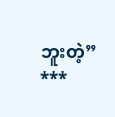ဘူးတဲ့”
***